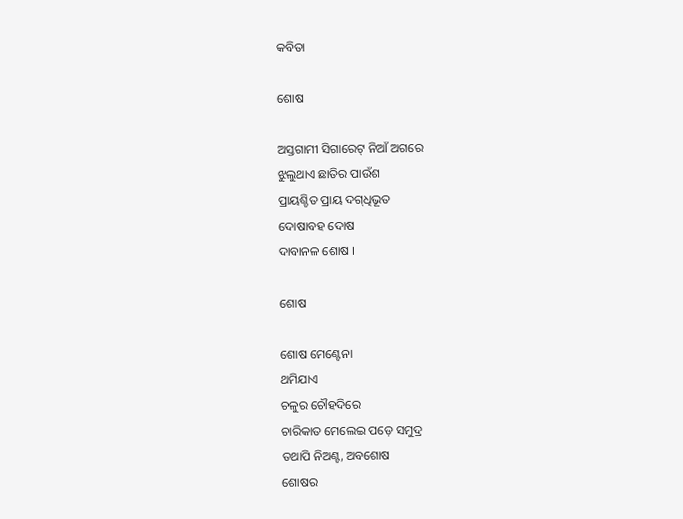କବିତା

ଶୋଷ

ଅସ୍ତଗାମୀ ସିଗାରେଟ୍ ନିଆଁ ଅଗରେ
ଝୁଲୁଥାଏ ଛାତିର ପାଉଁଶ
ପ୍ରାୟଶ୍ଚିତ ପ୍ରାୟ ଦଗ୍‌ଧିଭୂତ
ଦୋଷାବହ ଦୋଷ
ଦାବାନଳ ଶୋଷ ।

ଶୋଷ

ଶୋଷ ମେଣ୍ଟେନା
ଥମିଯାଏ
ଚଳୁର ଚୌହଦିରେ
ଚାରିକାତ ମେଲେଇ ପଡ଼େ ସମୁଦ୍ର
ତଥାପି ନିଅଣ୍ଟ, ଅବଶୋଷ
ଶୋଷର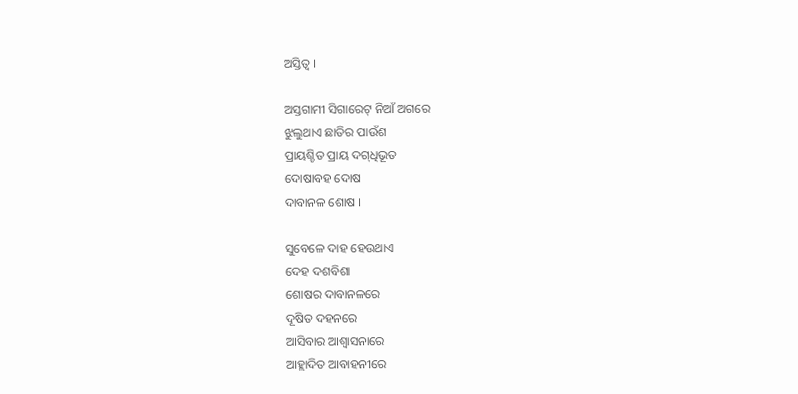ଅସ୍ତିତ୍ୱ ।

ଅସ୍ତଗାମୀ ସିଗାରେଟ୍ ନିଆଁ ଅଗରେ
ଝୁଲୁଥାଏ ଛାତିର ପାଉଁଶ
ପ୍ରାୟଶ୍ଚିତ ପ୍ରାୟ ଦଗ୍‌ଧିଭୂତ
ଦୋଷାବହ ଦୋଷ
ଦାବାନଳ ଶୋଷ ।

ସୁବେଳେ ଦାହ ହେଉଥାଏ
ଦେହ ଦଶବିଶା
ଶୋଷର ଦାବାନଳରେ
ଦୂଷିତ ଦହନରେ
ଆସିବାର ଆଶ୍ୱାସନାରେ
ଆହ୍ଲାଦିତ ଆବାହନୀରେ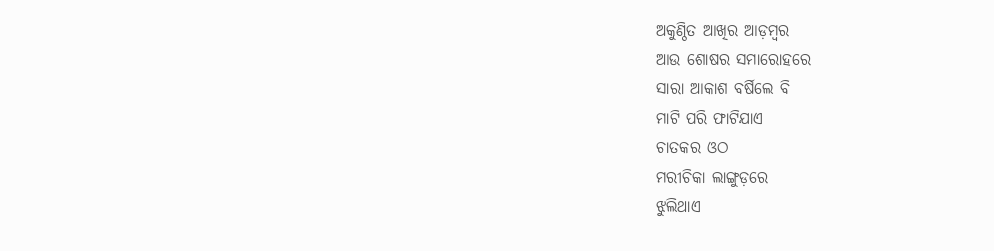ଅକୁଣ୍ଠିତ ଆଖିର ଆଡ଼ମ୍ୱର
ଆଉ ଶୋଷର ସମାରୋହରେ
ସାରା ଆକାଶ ବର୍ଷିଲେ ବି
ମାଟି ପରି ଫାଟିଯାଏ
ଚାତକର ଓଠ
ମରୀଚିକା ଲାଙ୍ଗୁଡ଼ରେ
ଝୁଲିଥାଏ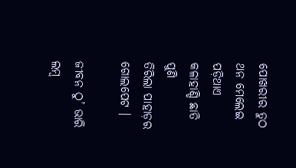ପୋଖରୀର ତୁଠ
ଥନ ମେଲେଇ ପଡ଼ିଥାଏ
କଳାହାଣ୍ଡି ଛାତି ପୁଣି
ତିରିଲା ପାହାଡ଼ର ଗୋଲପେଟ ।

ଜୀବନ ଠୁ’ ଭାରି ଲମ୍ୱ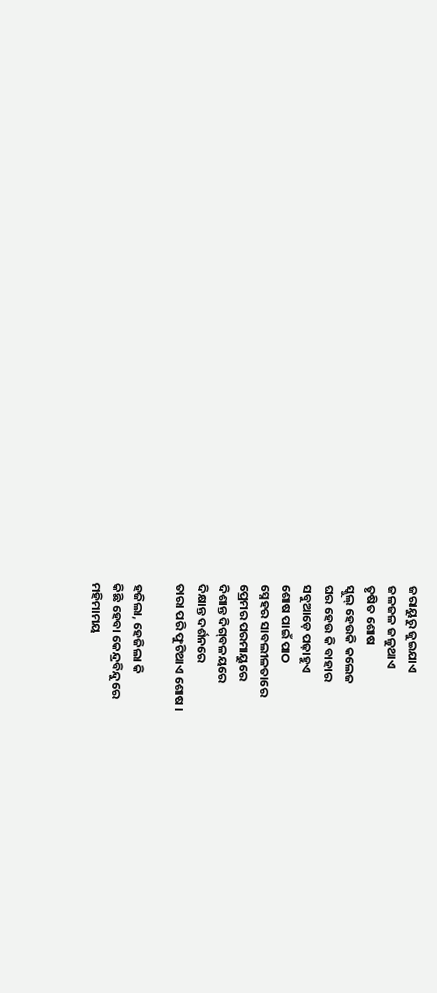ଜରାୟୁରୁ ଜୁଇଯାଏ
ଜଳଜଳ ଜଳୁଥାଏ
ତୃଷିତ ଶୋଷ
ସ୍କୁଲ୍ ହେଉକି କଲେଜ
ଘର ହେଉ କି ବାହାର
ସବୁଆଡ଼େ ପଢ଼ାହୁଏ
ଶୋଷ ପାଇଁ ପାଠ
ସ୍ନେହର ସାବଲୀଳତାରେ
ପ୍ରେମର ପରମାୟୁରେ
ଦିଶାନ୍ତ ଦିଗ୍‌ବଳୟରେ
ଦିକ୍ଷାନ୍ତ ଦର୍ଶନରେ
ତାରା ପରି ଫୁଟିଥାଏ ଶୋଷ ।

ହଜିଲା, ହେଜିଲା କି
କିଛି ହେବା କେନ୍ଦ୍ରବିନ୍ଦୁରେ
ମହିମାମୟ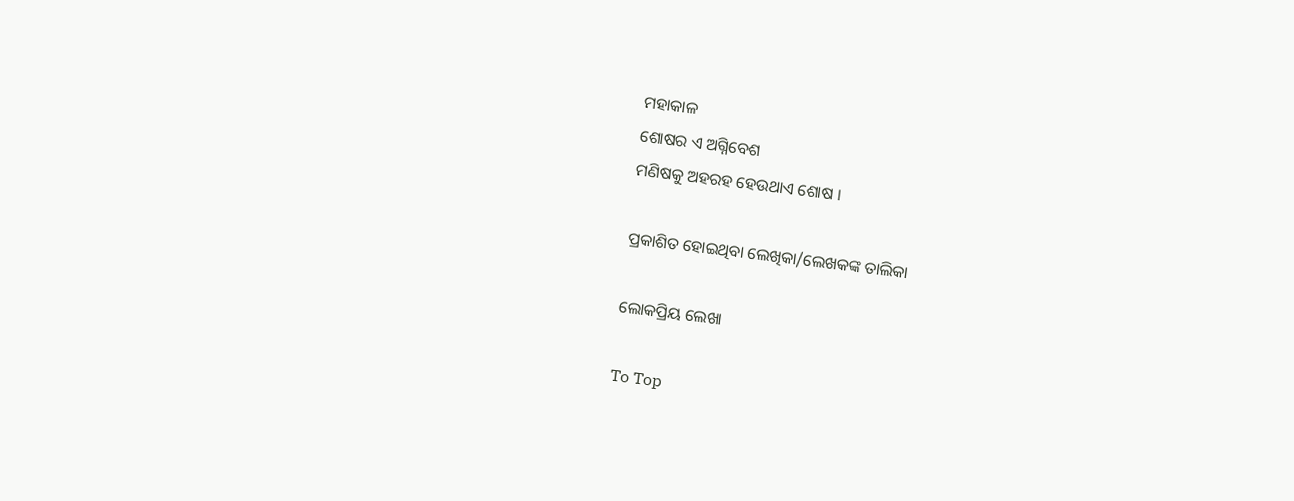ମହାକାଳ
ଶୋଷର ଏ ଅଗ୍ନିବେଶ
ମଣିଷକୁ ଅହରହ ହେଉଥାଏ ଶୋଷ ।

ପ୍ରକାଶିତ ହୋଇଥିବା ଲେଖିକା/ଲେଖକଙ୍କ ତାଲିକା

ଲୋକପ୍ରିୟ ଲେଖା

To Top